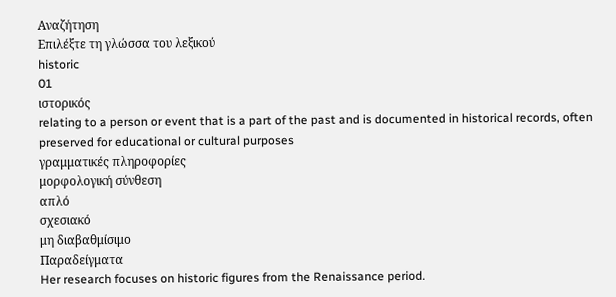Αναζήτηση
Επιλέξτε τη γλώσσα του λεξικού
historic
01
ιστορικός
relating to a person or event that is a part of the past and is documented in historical records, often preserved for educational or cultural purposes
γραμματικές πληροφορίες
μορφολογική σύνθεση
απλό
σχεσιακό
μη διαβαθμίσιμο
Παραδείγματα
Her research focuses on historic figures from the Renaissance period.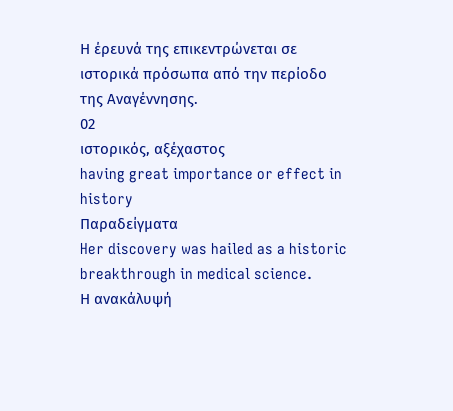Η έρευνά της επικεντρώνεται σε ιστορικά πρόσωπα από την περίοδο της Αναγέννησης.
02
ιστορικός, αξέχαστος
having great importance or effect in history
Παραδείγματα
Her discovery was hailed as a historic breakthrough in medical science.
Η ανακάλυψή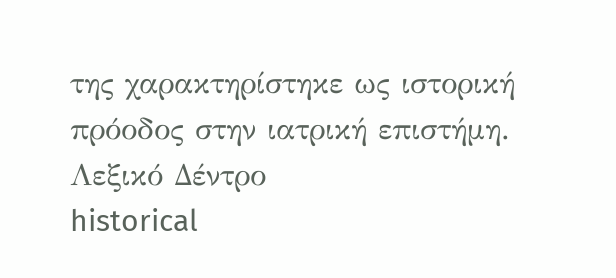της χαρακτηρίστηκε ως ιστορική πρόοδος στην ιατρική επιστήμη.
Λεξικό Δέντρο
historical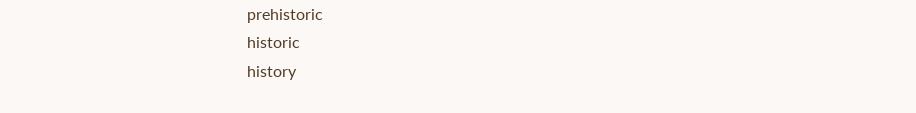prehistoric
historic
history